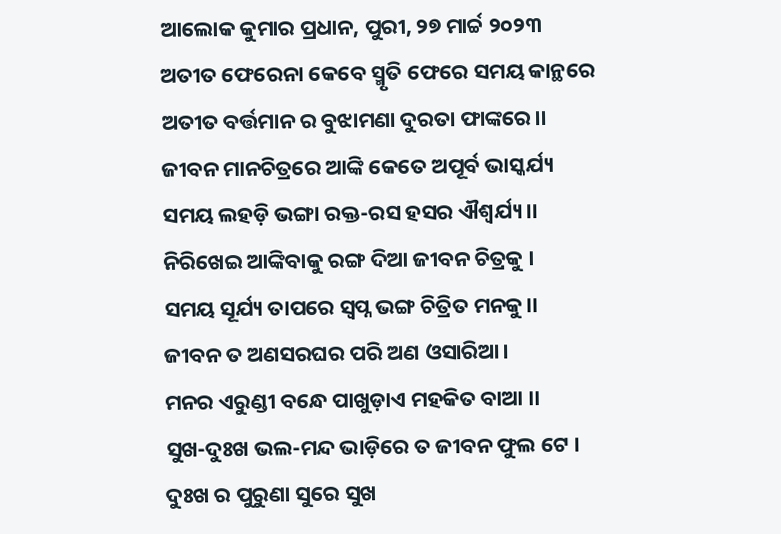ଆଲୋକ କୁମାର ପ୍ରଧାନ, ପୁରୀ, ୨୭ ମାର୍ଚ୍ଚ ୨୦୨୩
ଅତୀତ ଫେରେନା କେବେ ସ୍ମୃତି ଫେରେ ସମୟ କାନ୍ଥରେ
ଅତୀତ ବର୍ତ୍ତମାନ ର ବୁଝାମଣା ଦୁରତା ଫାଙ୍କରେ।।
ଜୀବନ ମାନଚିତ୍ରରେ ଆଙ୍କି କେତେ ଅପୂର୍ବ ଭାସ୍କର୍ଯ୍ୟ
ସମୟ ଲହଡ଼ି ଭଙ୍ଗା ରକ୍ତ-ରସ ହସର ଐଶ୍ୱର୍ଯ୍ୟ।।
ନିରିଖେଇ ଆଙ୍କିବାକୁ ରଙ୍ଗ ଦିଆ ଜୀବନ ଚିତ୍ରକୁ ।
ସମୟ ସୂର୍ଯ୍ୟ ତାପରେ ସ୍ବପ୍ନ ଭଙ୍ଗ ଚିତ୍ରିତ ମନକୁ।।
ଜୀବନ ତ ଅଣସରଘର ପରି ଅଣ ଓସାରିଆ।
ମନର ଏରୁଣ୍ଡୀ ବନ୍ଧେ ପାଖୁଡ଼ାଏ ମହକିତ ବାଆ ।।
ସୁଖ-ଦୁଃଖ ଭଲ-ମନ୍ଦ ଭାଡ଼ିରେ ତ ଜୀବନ ଫୁଲ ଟେ ।
ଦୁଃଖ ର ପୁରୁଣା ସୁରେ ସୁଖ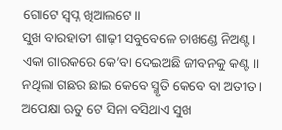ଗୋଟେ ସ୍ବପ୍ନ ଖିଆଲଟେ।।
ସୁଖ ବାରହାତୀ ଶାଢ଼ୀ ସବୁବେଳେ ଚାଖଣ୍ଡେ ନିଅଣ୍ଟ।
ଏକା ଗାରକରେ କେ’ବା ଦେଇଅଛି ଜୀବନକୁ କଣ୍ଟ ।।
ନଥିଲା ଗଛର ଛାଇ କେବେ ସ୍ମୃତି କେବେ ବା ଅତୀତ।
ଅପେକ୍ଷା ଋତୁ ଟେ ସିନା ବସିଥାଏ ସୁଖ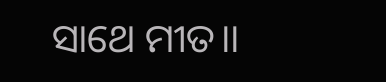ସାଥେ ମୀତ।।